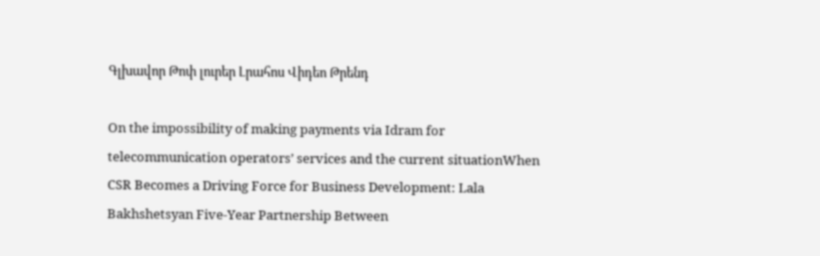Գլխավոր Թոփ լուրեր Լրահոս Վիդեո Թրենդ

On the impossibility of making payments via Idram for telecommunication operators’ services and the current situationWhen CSR Becomes a Driving Force for Business Development: Lala Bakhshetsyan Five-Year Partnership Between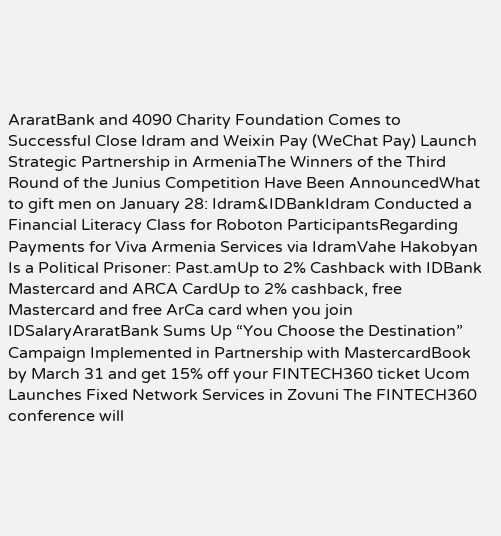AraratBank and 4090 Charity Foundation Comes to Successful Close Idram and Weixin Pay (WeChat Pay) Launch Strategic Partnership in ArmeniaThe Winners of the Third Round of the Junius Competition Have Been AnnouncedWhat to gift men on January 28: Idram&IDBankIdram Conducted a Financial Literacy Class for Roboton ParticipantsRegarding Payments for Viva Armenia Services via IdramVahe Hakobyan Is a Political Prisoner: Past.amUp to 2% Cashback with IDBank Mastercard and ARCA CardUp to 2% cashback, free Mastercard and free ArCa card when you join IDSalaryAraratBank Sums Up “You Choose the Destination” Campaign Implemented in Partnership with MastercardBook by March 31 and get 15% off your FINTECH360 ticket Ucom Launches Fixed Network Services in Zovuni The FINTECH360 conference will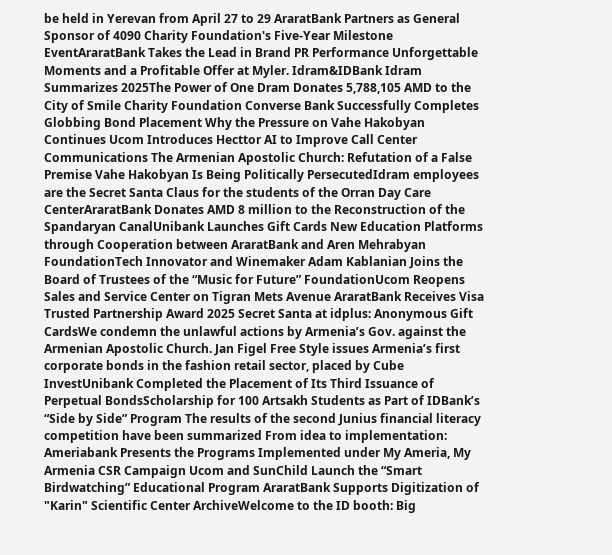be held in Yerevan from April 27 to 29 AraratBank Partners as General Sponsor of 4090 Charity Foundation's Five-Year Milestone EventAraratBank Takes the Lead in Brand PR Performance Unforgettable Moments and a Profitable Offer at Myler. Idram&IDBank Idram Summarizes 2025The Power of One Dram Donates 5,788,105 AMD to the City of Smile Charity Foundation Converse Bank Successfully Completes Globbing Bond Placement Why the Pressure on Vahe Hakobyan Continues Ucom Introduces Hecttor AI to Improve Call Center Communications The Armenian Apostolic Church: Refutation of a False Premise Vahe Hakobyan Is Being Politically PersecutedIdram employees are the Secret Santa Claus for the students of the Orran Day Care CenterAraratBank Donates AMD 8 million to the Reconstruction of the Spandaryan CanalUnibank Launches Gift Cards New Education Platforms through Cooperation between AraratBank and Aren Mehrabyan FoundationTech Innovator and Winemaker Adam Kablanian Joins the Board of Trustees of the “Music for Future” FoundationUcom Reopens Sales and Service Center on Tigran Mets Avenue AraratBank Receives Visa Trusted Partnership Award 2025 Secret Santa at idplus: Anonymous Gift CardsWe condemn the unlawful actions by Armenia’s Gov. against the Armenian Apostolic Church. Jan Figel Free Style issues Armenia’s first corporate bonds in the fashion retail sector, placed by Cube InvestUnibank Completed the Placement of Its Third Issuance of Perpetual BondsScholarship for 100 Artsakh Students as Part of IDBank’s “Side by Side” Program The results of the second Junius financial literacy competition have been summarized From idea to implementation: Ameriabank Presents the Programs Implemented under My Ameria, My Armenia CSR Campaign Ucom and SunChild Launch the “Smart Birdwatching” Educational Program AraratBank Supports Digitization of "Karin" Scientific Center ArchiveWelcome to the ID booth: Big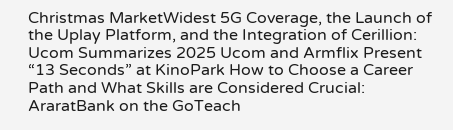Christmas MarketWidest 5G Coverage, the Launch of the Uplay Platform, and the Integration of Cerillion: Ucom Summarizes 2025 Ucom and Armflix Present “13 Seconds” at KinoPark How to Choose a Career Path and What Skills are Considered Crucial: AraratBank on the GoTeach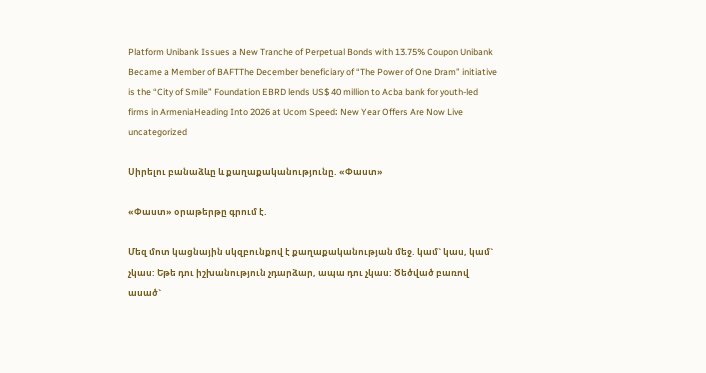Platform Unibank Issues a New Tranche of Perpetual Bonds with 13.75% Coupon Unibank Became a Member of BAFTThe December beneficiary of “The Power of One Dram” initiative is the “City of Smile” Foundation EBRD lends US$ 40 million to Acba bank for youth-led firms in ArmeniaHeading Into 2026 at Ucom Speed։ New Year Offers Are Now Live
uncategorized

Սիրելու բանաձևը և քաղաքականությունը. «Փաստ»

«Փաստ» օրաթերթը գրում է.

Մեզ մոտ կացնային սկզբունքով է քաղաքականության մեջ. կամ` կաս, կամ` չկաս: Եթե դու իշխանություն չդարձար, ապա դու չկաս: Ծեծված բառով ասած`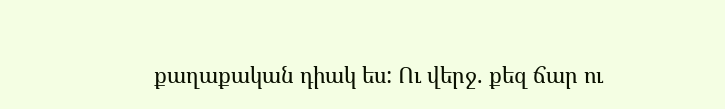քաղաքական դիակ ես: Ու վերջ. քեզ ճար ու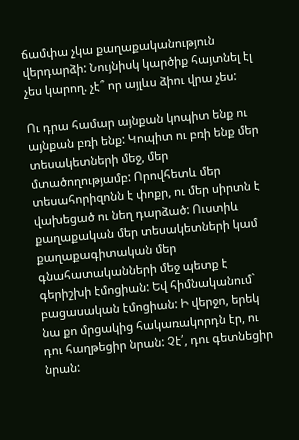ճամփա չկա քաղաքականություն վերդարձի: Նույնիսկ կարծիք հայտնել էլ չես կարող. չէ՞ որ այլևս ձիու վրա չես:

Ու դրա համար այնքան կոպիտ ենք ու այնքան բռի ենք: Կոպիտ ու բռի ենք մեր տեսակետների մեջ, մեր մտածողությամբ: Որովհետև մեր տեսահորիզոնն է փոքր, ու մեր սիրտն է վախեցած ու նեղ դարձած: Ուստիև քաղաքական մեր տեսակետների կամ քաղաքագիտական մեր գնահատականների մեջ պետք է գերիշխի էմոցիան: Եվ հիմնականում` բացասական էմոցիան: Ի վերջո, երեկ նա քո մրցակից հակառակորդն էր, ու դու հաղթեցիր նրան: Չէ՛, դու գետնեցիր նրան: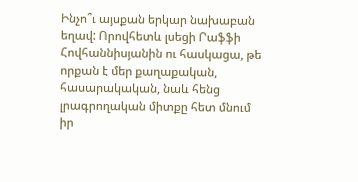Ինչո՞ւ այսքան երկար նախաբան եղավ: Որովհետև լսեցի Րաֆֆի Հովհաննիսյանին ու հասկացա, թե որքան է մեր քաղաքական, հասարակական, նաև հենց լրագրողական միտքը հետ մնում իր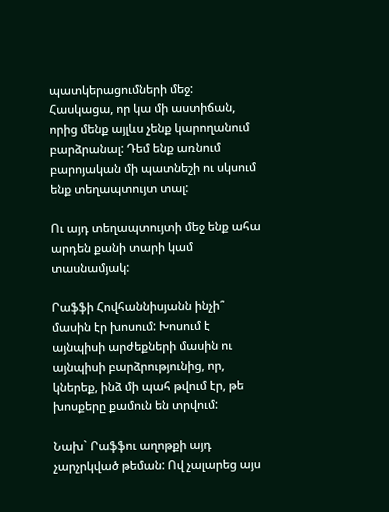պատկերացումների մեջ: Հասկացա, որ կա մի աստիճան, որից մենք այլևս չենք կարողանում բարձրանալ: Դեմ ենք առնում բարոյական մի պատնեշի ու սկսում ենք տեղապտույտ տալ:

Ու այդ տեղապտույտի մեջ ենք ահա արդեն քանի տարի կամ տասնամյակ:

Րաֆֆի Հովհաննիսյանն ինչի՞ մասին էր խոսում: Խոսում է այնպիսի արժեքների մասին ու այնպիսի բարձրությունից, որ, կներեք, ինձ մի պահ թվում էր, թե խոսքերը քամուն են տրվում:

Նախ` Րաֆֆու աղոթքի այդ չարչրկված թեման: Ով չալարեց այս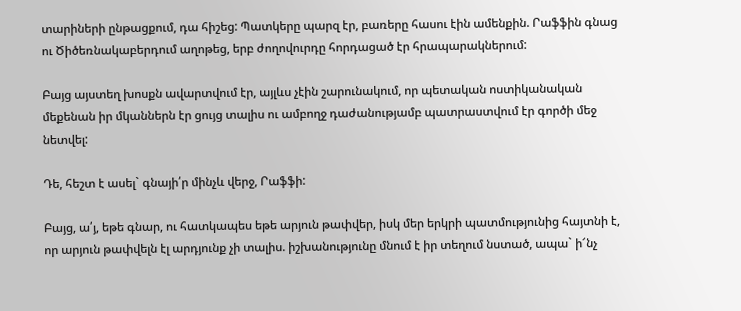տարիների ընթացքում, դա հիշեց: Պատկերը պարզ էր, բառերը հասու էին ամենքին. Րաֆֆին գնաց ու Ծիծեռնակաբերդում աղոթեց, երբ ժողովուրդը հորդացած էր հրապարակներում:

Բայց այստեղ խոսքն ավարտվում էր, այլևս չէին շարունակում, որ պետական ոստիկանական մեքենան իր մկաններն էր ցույց տալիս ու ամբողջ դաժանությամբ պատրաստվում էր գործի մեջ նետվել:

Դե, հեշտ է ասել` գնայի՛ր մինչև վերջ, Րաֆֆի:

Բայց, ա՛յ, եթե գնար, ու հատկապես եթե արյուն թափվեր, իսկ մեր երկրի պատմությունից հայտնի է, որ արյուն թափվելն էլ արդյունք չի տալիս. իշխանությունը մնում է իր տեղում նստած, ապա` ի՜նչ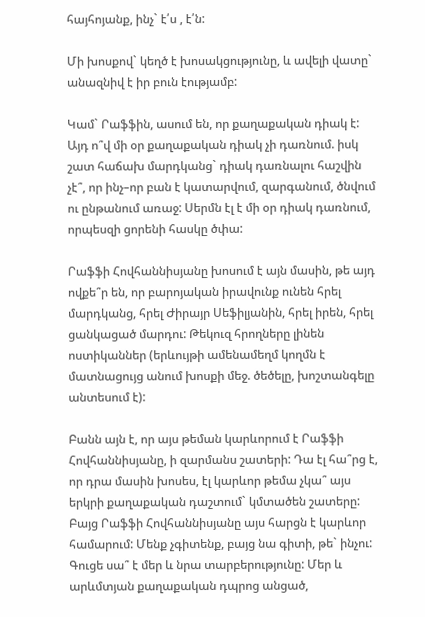հայհոյանք, ինչ` է՛ս , է՛ն:

Մի խոսքով` կեղծ է խոսակցությունը, և ավելի վատը` անազնիվ է իր բուն էությամբ:

Կամ` Րաֆֆին, ասում են, որ քաղաքական դիակ է: Այդ ո՞վ մի օր քաղաքական դիակ չի դառնում. իսկ շատ հաճախ մարդկանց` դիակ դառնալու հաշվին չէ՞, որ ինչ–որ բան է կատարվում, զարգանում, ծնվում ու ընթանում առաջ: Սերմն էլ է մի օր դիակ դառնում, որպեսզի ցորենի հասկը ծփա:

Րաֆֆի Հովհաննիսյանը խոսում է այն մասին, թե այդ ովքե՞ր են, որ բարոյական իրավունք ունեն հրել մարդկանց, հրել Ժիրայր Սեֆիլյանին, հրել իրեն, հրել ցանկացած մարդու: Թեկուզ հրողները լինեն ոստիկաններ (երևույթի ամենամեղմ կողմն է մատնացույց անում խոսքի մեջ. ծեծելը, խոշտանգելը անտեսում է):

Բանն այն է, որ այս թեման կարևորում է Րաֆֆի Հովհաննիսյանը, ի զարմանս շատերի: Դա էլ հա՞րց է, որ դրա մասին խոսես, էլ կարևոր թեմա չկա՞ այս երկրի քաղաքական դաշտում` կմտածեն շատերը: Բայց Րաֆֆի Հովհաննիսյանը այս հարցն է կարևոր համարում: Մենք չգիտենք, բայց նա գիտի, թե` ինչու: Գուցե սա՞ է մեր և նրա տարբերությունը: Մեր և արևմտյան քաղաքական դպրոց անցած,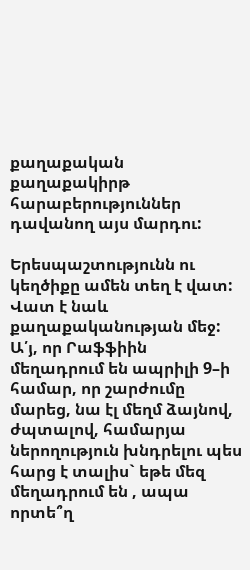քաղաքական քաղաքակիրթ հարաբերություններ դավանող այս մարդու:

Երեսպաշտությունն ու կեղծիքը ամեն տեղ է վատ: Վատ է նաև քաղաքականության մեջ: Ա՛յ, որ Րաֆֆիին մեղադրում են ապրիլի 9–ի համար, որ շարժումը մարեց, նա էլ մեղմ ձայնով, ժպտալով, համարյա ներողություն խնդրելու պես հարց է տալիս` եթե մեզ մեղադրում են , ապա որտե՞ղ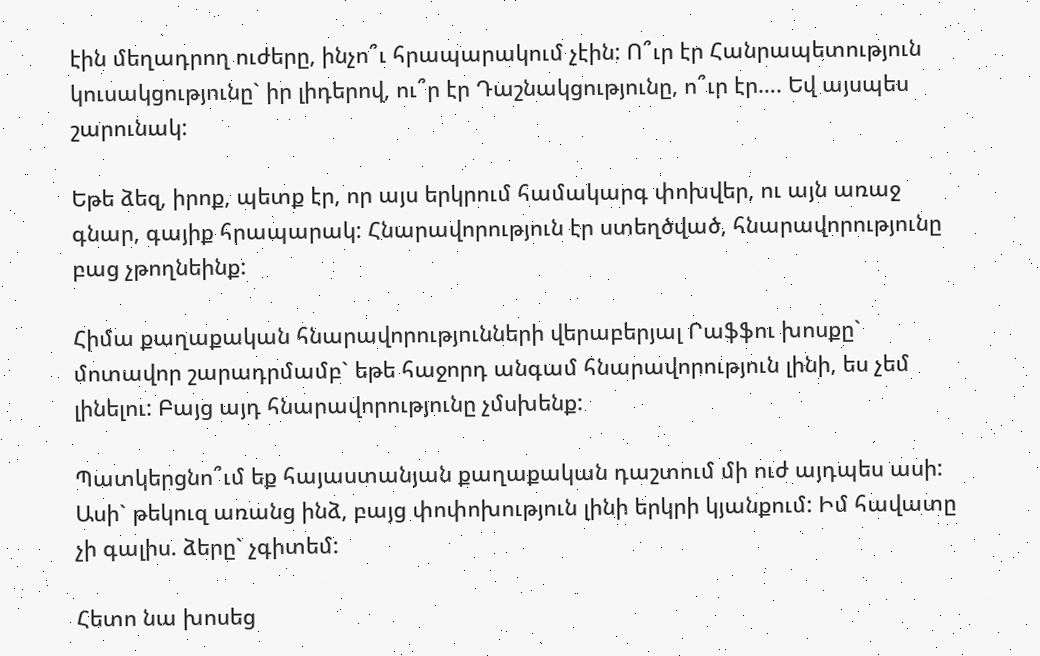էին մեղադրող ուժերը, ինչո՞ւ հրապարակում չէին: Ո՞ւր էր Հանրապետություն կուսակցությունը` իր լիդերով, ու՞ր էր Դաշնակցությունը, ո՞ւր էր…. Եվ այսպես շարունակ:

Եթե ձեզ, իրոք, պետք էր, որ այս երկրում համակարգ փոխվեր, ու այն առաջ գնար, գայիք հրապարակ: Հնարավորություն էր ստեղծված, հնարավորությունը բաց չթողնեինք:

Հիմա քաղաքական հնարավորությունների վերաբերյալ Րաֆֆու խոսքը` մոտավոր շարադրմամբ` եթե հաջորդ անգամ հնարավորություն լինի, ես չեմ լինելու: Բայց այդ հնարավորությունը չմսխենք:

Պատկերցնո՞ւմ եք հայաստանյան քաղաքական դաշտում մի ուժ այդպես ասի: Ասի` թեկուզ առանց ինձ, բայց փոփոխություն լինի երկրի կյանքում: Իմ հավատը չի գալիս. ձերը` չգիտեմ:

Հետո նա խոսեց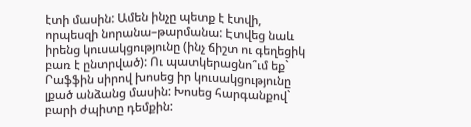էտի մասին: Ամեն ինչը պետք է էտվի, որպեսզի նորանա–թարմանա: Էտվեց նաև իրենց կուսակցությունը (ինչ ճիշտ ու գեղեցիկ բառ է ընտրված): Ու պատկերացնո՞ւմ եք` Րաֆֆին սիրով խոսեց իր կուսակցությունը լքած անձանց մասին: Խոսեց հարգանքով` բարի ժպիտը դեմքին: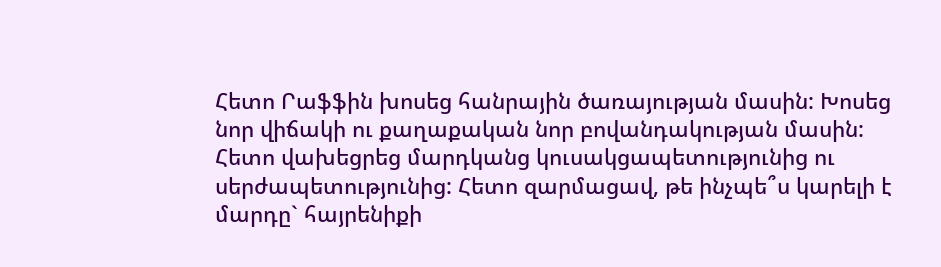Հետո Րաֆֆին խոսեց հանրային ծառայության մասին: Խոսեց նոր վիճակի ու քաղաքական նոր բովանդակության մասին: Հետո վախեցրեց մարդկանց կուսակցապետությունից ու սերժապետությունից: Հետո զարմացավ, թե ինչպե՞ս կարելի է մարդը` հայրենիքի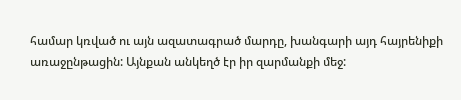համար կռված ու այն ազատագրած մարդը, խանգարի այդ հայրենիքի առաջընթացին: Այնքան անկեղծ էր իր զարմանքի մեջ: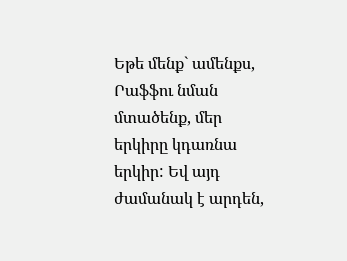Եթե մենք` ամենքս, Րաֆֆու նման մտածենք, մեր երկիրը կդառնա երկիր: Եվ այդ ժամանակ է արդեն,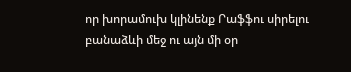որ խորամուխ կլինենք Րաֆֆու սիրելու բանաձևի մեջ ու այն մի օր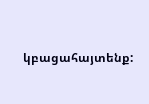կբացահայտենք: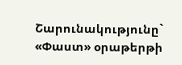Շարունակությունը` «Փաստ» օրաթերթի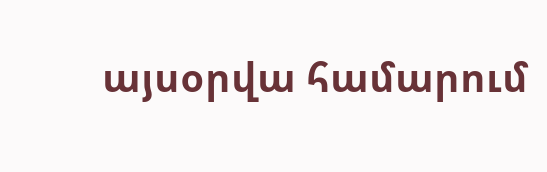այսօրվա համարում